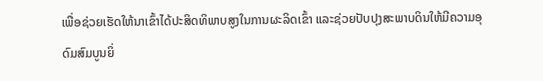ເພື່ອຊ່ວຍເຮັດໃຫ້ນາເຂົ້າໄດ້ປະສິດທິພາບສູງໃນການຜະລິດເຂົ້າ ແລະຊ່ວຍປັບປຸງສະພາບດິນໃຫ້ມີຄວາມອຸດົມສົມບູນຍິ່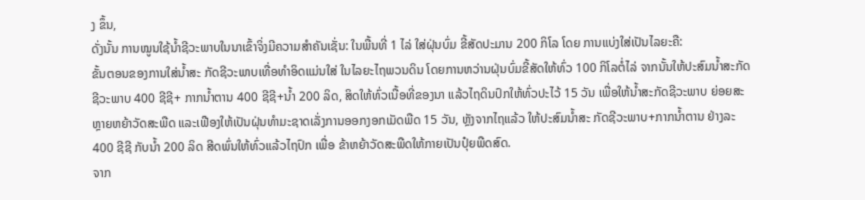ງ ຂຶ້ນ,
ດັ່ງນັ້ນ ການໝູນໃຊ້ນ້ຳຊີວະພາບໃນນາເຂົ້າຈິ່ງມີຄວາມສຳຄັນເຊັ່ນ: ໃນພື້ນທີ່ 1 ໄລ່ ໃສ່ຝຸ່ນບົ່ມ ຂີ້ສັດປະມານ 200 ກິໂລ ໂດຍ ການແບ່ງໃສ່ເປັນໄລຍະຄື:
ຂັ້ນຕອນຂອງການໃສ່ນ້ຳສະ ກັດຊີວະພາບເທື່ອທຳອິດແມ່ນໃສ່ ໃນໄລຍະໄຖພວນດິນ ໂດຍການຫວ່ານຝຸ່ນບົ່ມຂີ້ສັດໃຫ້ທົ່ວ 100 ກິໂລຕໍ່ໄລ່ ຈາກນັ້ນໃຫ້ປະສົມນ້ຳສະກັດຊີວະພາບ 400 ຊີຊີ+ ກາກນ້ຳຕານ 400 ຊີຊີ+ນ້ຳ 200 ລິດ, ສິດໃຫ້ທົ່ວເນື້ອທີ່ຂອງນາ ແລ້ວໄຖດິນປົກໃຫ້ທົ່ວປະໄວ້ 15 ວັນ ເພື່ອໃຫ້ນ້ຳສະກັດຊີວະພາບ ຍ່ອຍສະຫຼາຍຫຍ້າວັດສະພືດ ແລະເຟືອງໃຫ້ເປັນຝຸ່ນທຳມະຊາດເລັ່ງການອອກງອກເມັດພືດ 15 ວັນ, ຫຼັງຈາກໄຖແລ້ວ ໃຫ້ປະສົມນ້ຳສະ ກັດຊີວະພາບ+ກາກນ້ຳຕານ ຢ່າງລະ 400 ຊີຊີ ກັບນ້ຳ 200 ລິດ ສີດພົ່ນໃຫ້ທົ່ວແລ້ວໄຖປົກ ເພື່ອ ຂ້າຫຍ້າວັດສະພືດໃຫ້ກາຍເປັນປຸ໋ຍພືດສົດ.
ຈາກ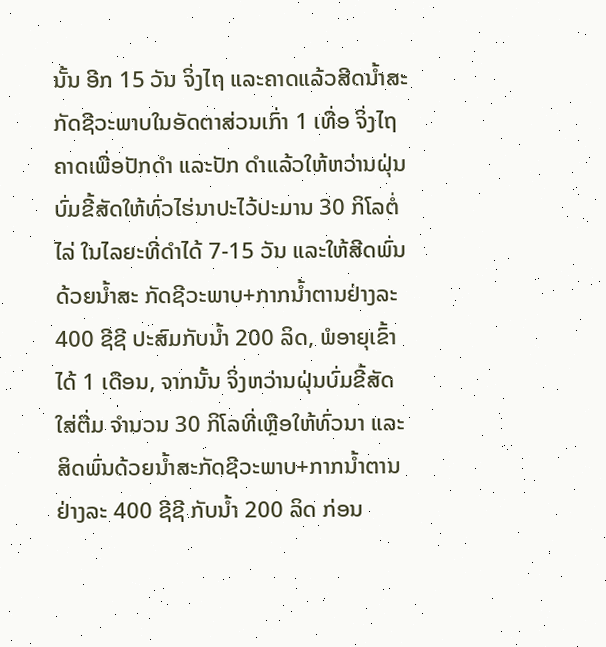ນັ້ນ ອີກ 15 ວັນ ຈິ່ງໄຖ ແລະຄາດແລ້ວສີດນ້ຳສະກັດຊີວະພາບໃນອັດຕາສ່ວນເກົ່າ 1 ເທື່ອ ຈິ່ງໄຖຄາດເພື່ອປັກດຳ ແລະປັກ ດຳແລ້ວໃຫ້ຫວ່ານຝຸ່ນບົ່ມຂີ້ສັດໃຫ້ທົ່ວໄຮ່ນາປະໄວ້ປະມານ 30 ກິໂລຕໍ່ໄລ່ ໃນໄລຍະທີ່ດຳໄດ້ 7-15 ວັນ ແລະໃຫ້ສີດພົ່ນດ້ວຍນ້ຳສະ ກັດຊີວະພາບ+ກາກນ້ຳຕານຢ່າງລະ 400 ຊີຊີ ປະສົມກັບນ້ຳ 200 ລິດ, ພໍອາຍຸເຂົ້າໄດ້ 1 ເດືອນ, ຈາກນັ້ນ ຈິ່ງຫວ່ານຝຸ່ນບົ່ມຂີ້ສັດໃສ່ຕື່ມ ຈຳນວນ 30 ກິໂລທີ່ເຫຼືອໃຫ້ທົ່ວນາ ແລະສິດພົ່ນດ້ວຍນ້ຳສະກັດຊີວະພາບ+ກາກນ້ຳຕານຢ່າງລະ 400 ຊີຊີ ກັບນ້ຳ 200 ລິດ ກ່ອນ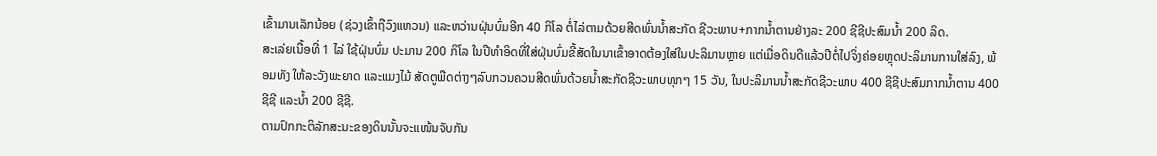ເຂົ້າມານເລັກນ້ອຍ (ຊ່ວງເຂົ້າຖືວົງແຫວນ) ແລະຫວ່ານຝຸ່ນບົ່ມອີກ 40 ກິໂລ ຕໍ່ໄລ່ຕາມດ້ວຍສີດພົ່ນນ້ຳສະກັດ ຊີວະພາບ+ກາກນ້ຳຕານຢ່າງລະ 200 ຊີຊີປະສົມນ້ຳ 200 ລິດ.
ສະເລ່ຍເນື້ອທີ່ 1 ໄລ່ ໃຊ້ຝຸ່ນບົ່ມ ປະມານ 200 ກິໂລ ໃນປີທຳອິດທີ່ໃສ່ຝຸ່ນບົ່ມຂີ້ສັດໃນນາເຂົ້າອາດຕ້ອງໃສ່ໃນປະລິມານຫຼາຍ ແຕ່ເມື່ອດິນດີແລ້ວປີຕໍ່ໄປຈິ່ງຄ່ອຍຫຼຸດປະລິມານການໃສ່ລົງ, ພ້ອມທັງ ໃຫ້ລະວັງພະຍາດ ແລະແມງໄມ້ ສັດຕູພືດຕ່າງໆລົບກວນຄວນສີດພົ່ນດ້ວຍນ້ຳສະກັດຊີວະພາບທຸກໆ 15 ວັນ, ໃນປະລິມານນ້ຳສະກັດຊີວະພາບ 400 ຊີຊີປະສົມກາກນ້ຳຕານ 400 ຊີຊີ ແລະນ້ຳ 200 ຊີຊີ.
ຕາມປົກກະຕິລັກສະນະຂອງດິນນັ້ນຈະແໜ້ນຈັບກັນ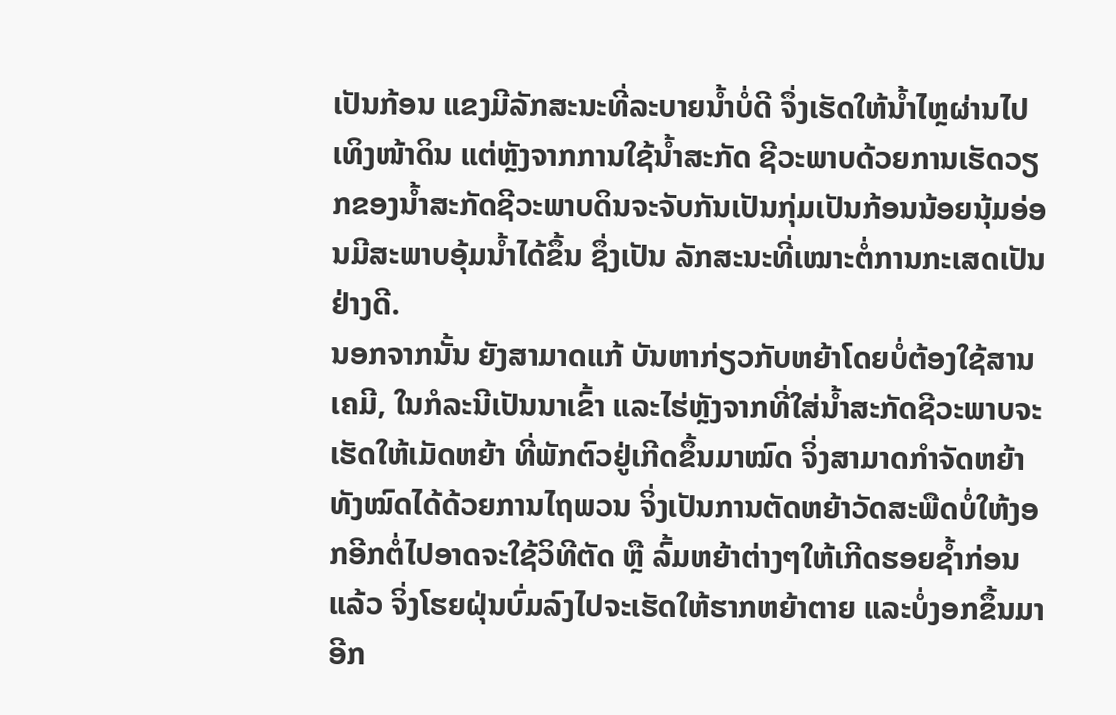ເປັນກ້ອນ ແຂງມີລັກສະນະທີ່ລະບາຍນ້ຳບໍ່ດີ ຈຶ່ງເຮັດໃຫ້ນ້ຳໄຫຼຜ່ານໄປເທິງໜ້າດິນ ແຕ່ຫຼັງຈາກການໃຊ້ນ້ຳສະກັດ ຊີວະພາບດ້ວຍການເຮັດວຽກຂອງນ້ຳສະກັດຊີວະພາບດິນຈະຈັບກັນເປັນກຸ່ມເປັນກ້ອນນ້ອຍນຸ້ມອ່ອນມີສະພາບອຸ້ມນ້ຳໄດ້ຂຶ້ນ ຊຶ່ງເປັນ ລັກສະນະທີ່ເໝາະຕໍ່ການກະເສດເປັນຢ່າງດີ.
ນອກຈາກນັ້ນ ຍັງສາມາດແກ້ ບັນຫາກ່ຽວກັບຫຍ້າໂດຍບໍ່ຕ້ອງໃຊ້ສານເຄມີ, ໃນກໍລະນີເປັນນາເຂົ້າ ແລະໄຮ່ຫຼັງຈາກທີ່ໃສ່ນ້ຳສະກັດຊີວະພາບຈະເຮັດໃຫ້ເມັດຫຍ້າ ທີ່ພັກຕົວຢູ່ເກີດຂຶ້ນມາໝົດ ຈິ່ງສາມາດກຳຈັດຫຍ້າທັງໝົດໄດ້ດ້ວຍການໄຖພວນ ຈິ່ງເປັນການຕັດຫຍ້າວັດສະພືດບໍ່ໃຫ້ງອກອີກຕໍ່ໄປອາດຈະໃຊ້ວິທີຕັດ ຫຼື ລົ້ມຫຍ້າຕ່າງໆໃຫ້ເກີດຮອຍຊ້ຳກ່ອນແລ້ວ ຈິ່ງໂຮຍຝຸ່ນບົ່ມລົງໄປຈະເຮັດໃຫ້ຮາກຫຍ້າຕາຍ ແລະບໍ່ງອກຂຶ້ນມາອີກ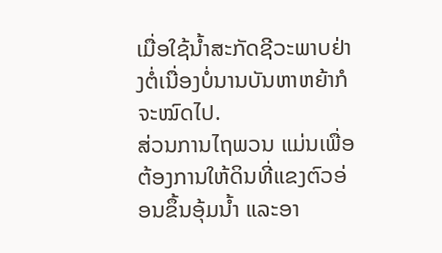ເມື່ອໃຊ້ນ້ຳສະກັດຊີວະພາບຢ່າງຕໍ່ເນື່ອງບໍ່ນານບັນຫາຫຍ້າກໍຈະໝົດໄປ.
ສ່ວນການໄຖພວນ ແມ່ນເພື່ອຕ້ອງການໃຫ້ດິນທີ່ແຂງຕົວອ່ອນຂຶ້ນອຸ້ມນ້ຳ ແລະອາ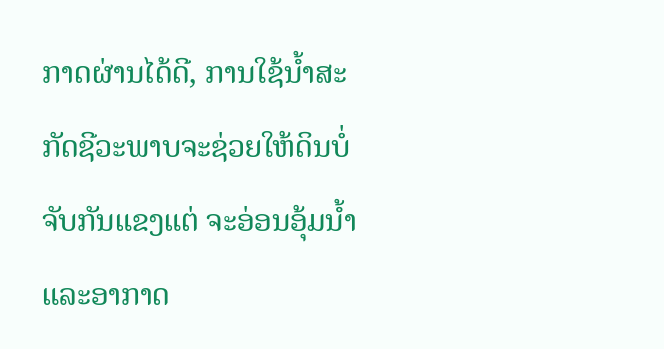ກາດຜ່ານໄດ້ດີ, ການໃຊ້ນ້ຳສະກັດຊີວະພາບຈະຊ່ວຍໃຫ້ດິນບໍ່ຈັບກັນແຂງແຕ່ ຈະອ່ອນອຸ້ມນ້ຳ ແລະອາກາດ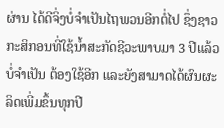ຜ່ານ ໄດ້ດີຈິ່ງບໍ່ຈຳເປັນໄຖພວນອີກຕໍ່ໄປ ຊຶ່ງຊາວກະສິກອນທີ່ໃຊ້ນ້ຳສະກັດຊີວະພາບມາ 3 ປີແລ້ວບໍ່ຈຳເປັນ ຕ້ອງໃຊ້ອີກ ແລະຍັງສາມາດໄດ້ຜົນຜະລິດເພີ່ມຂຶ້ນທຸກປີ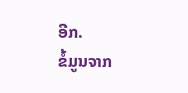ອີກ.
ຂໍ້ມູນຈາກ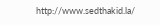http://www.sedthakid.la/